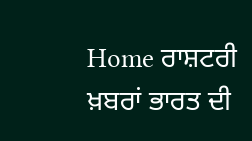Home ਰਾਸ਼ਟਰੀ ਖ਼ਬਰਾਂ ਭਾਰਤ ਦੀ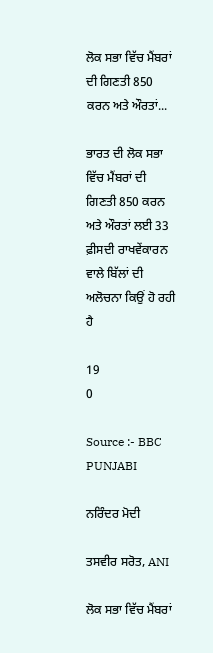ਲੋਕ ਸਭਾ ਵਿੱਚ ਮੈਂਬਰਾਂ ਦੀ ਗਿਣਤੀ 850 ਕਰਨ ਅਤੇ ਔਰਤਾਂ...

ਭਾਰਤ ਦੀ ਲੋਕ ਸਭਾ ਵਿੱਚ ਮੈਂਬਰਾਂ ਦੀ ਗਿਣਤੀ 850 ਕਰਨ ਅਤੇ ਔਰਤਾਂ ਲਈ 33 ਫ਼ੀਸਦੀ ਰਾਖਵੇਂਕਾਰਨ ਵਾਲੇ ਬਿੱਲਾਂ ਦੀ ਅਲੋਚਨਾ ਕਿਉਂ ਹੋ ਰਹੀ ਹੈ

19
0

Source :- BBC PUNJABI

ਨਰਿੰਦਰ ਮੋਦੀ

ਤਸਵੀਰ ਸਰੋਤ, ANI

ਲੋਕ ਸਭਾ ਵਿੱਚ ਮੈਂਬਰਾਂ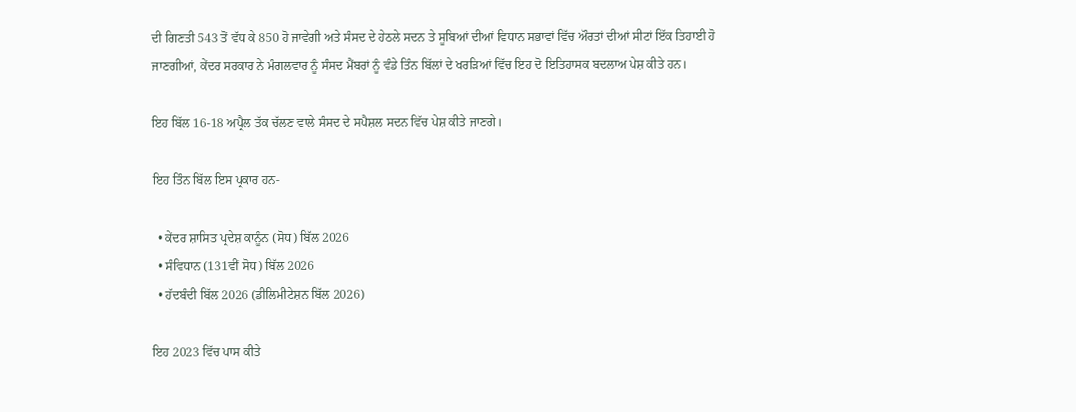ਦੀ ਗਿਣਤੀ 543 ਤੋਂ ਵੱਧ ਕੇ 850 ਹੋ ਜਾਵੇਗੀ ਅਤੇ ਸੰਸਦ ਦੇ ਹੇਠਲੇ ਸਦਨ ਤੇ ਸੂਬਿਆਂ ਦੀਆਂ ਵਿਧਾਨ ਸਭਾਵਾਂ ਵਿੱਚ ਔਰਤਾਂ ਦੀਆਂ ਸੀਟਾਂ ਇੱਕ ਤਿਹਾਈ ਹੋ ਜਾਣਗੀਆਂ, ਕੇਂਦਰ ਸਰਕਾਰ ਨੇ ਮੰਗਲਵਾਰ ਨੂੰ ਸੰਸਦ ਮੈਂਬਰਾਂ ਨੂੰ ਵੰਡੇ ਤਿੰਨ ਬਿੱਲਾਂ ਦੇ ਖਰੜਿਆਂ ਵਿੱਚ ਇਹ ਦੋ ਇਤਿਹਾਸਕ ਬਦਲਾਅ ਪੇਸ਼ ਕੀਤੇ ਹਨ।

ਇਹ ਬਿੱਲ 16-18 ਅਪ੍ਰੈਲ ਤੱਕ ਚੱਲਣ ਵਾਲੇ ਸੰਸਦ ਦੇ ਸਪੈਸ਼ਲ ਸਦਨ ਵਿੱਚ ਪੇਸ਼ ਕੀਤੇ ਜਾਣਗੇ।

ਇਹ ਤਿੰਨ ਬਿੱਲ ਇਸ ਪ੍ਰਕਾਰ ਹਨ-

  • ਕੇਂਦਰ ਸ਼ਾਸਿਤ ਪ੍ਰਦੇਸ਼ ਕਾਨੂੰਨ (ਸੋਧ) ਬਿੱਲ 2026
  • ਸੰਵਿਧਾਨ (131ਵੀਂ ਸੋਧ) ਬਿੱਲ 2026
  • ਹੱਦਬੰਦੀ ਬਿੱਲ 2026 (ਡੀਲਿਮੀਟੇਸ਼ਨ ਬਿੱਲ 2026)

ਇਹ 2023 ਵਿੱਚ ਪਾਸ ਕੀਤੇ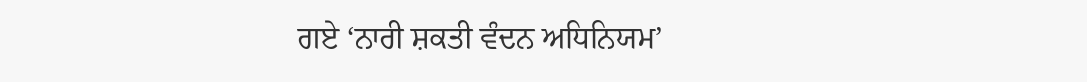ਗਏ ‘ਨਾਰੀ ਸ਼ਕਤੀ ਵੰਦਨ ਅਧਿਨਿਯਮ’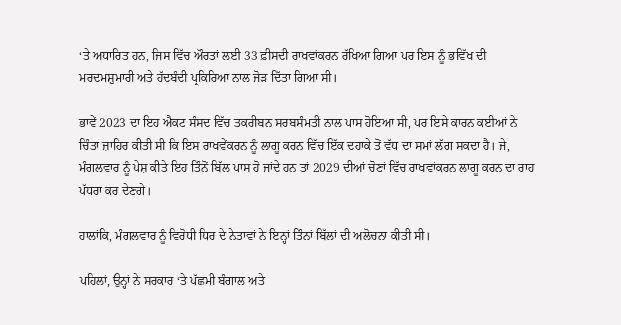‘ਤੇ ਅਧਾਰਿਤ ਹਨ, ਜਿਸ ਵਿੱਚ ਔਰਤਾਂ ਲਈ 33 ਫ਼ੀਸਦੀ ਰਾਖਵਾਂਕਰਨ ਰੱਖਿਆ ਗਿਆ ਪਰ ਇਸ ਨੂੰ ਭਵਿੱਖ ਦੀ ਮਰਦਮਸ਼ੁਮਾਰੀ ਅਤੇ ਹੱਦਬੰਦੀ ਪ੍ਰਕਿਰਿਆ ਨਾਲ ਜੋੜ ਦਿੱਤਾ ਗਿਆ ਸੀ।

ਭਾਵੇਂ 2023 ਦਾ ਇਹ ਐਕਟ ਸੰਸਦ ਵਿੱਚ ਤਕਰੀਬਨ ਸਰਬਸੰਮਤੀ ਨਾਲ ਪਾਸ ਹੋਇਆ ਸੀ, ਪਰ ਇਸੇ ਕਾਰਨ ਕਈਆਂ ਨੇ ਚਿੰਤਾ ਜ਼ਾਹਿਰ ਕੀਤੀ ਸੀ ਕਿ ਇਸ ਰਾਖਵੇਂਕਰਨ ਨੂੰ ਲਾਗੂ ਕਰਨ ਵਿੱਚ ਇੱਕ ਦਹਾਕੇ ਤੋਂ ਵੱਧ ਦਾ ਸਮਾਂ ਲੱਗ ਸਕਦਾ ਹੈ। ਜੇ, ਮੰਗਲਵਾਰ ਨੂੰ ਪੇਸ਼ ਕੀਤੇ ਇਹ ਤਿੰਨੋਂ ਬਿੱਲ ਪਾਸ ਹੋ ਜਾਂਦੇ ਹਨ ਤਾਂ 2029 ਦੀਆਂ ਚੋਣਾਂ ਵਿੱਚ ਰਾਖਵਾਂਕਰਨ ਲਾਗੂ ਕਰਨ ਦਾ ਰਾਹ ਪੱਧਰਾ ਕਰ ਦੇਣਗੇ।

ਹਾਲਾਂਕਿ, ਮੰਗਲਵਾਰ ਨੂੰ ਵਿਰੋਧੀ ਧਿਰ ਦੇ ਨੇਤਾਵਾਂ ਨੇ ਇਨ੍ਹਾਂ ਤਿੰਨਾਂ ਬਿੱਲਾਂ ਦੀ ਅਲੋਚਨਾ ਕੀਤੀ ਸੀ।

ਪਹਿਲਾਂ, ਉਨ੍ਹਾਂ ਨੇ ਸਰਕਾਰ ‘ਤੇ ਪੱਛਮੀ ਬੰਗਾਲ ਅਤੇ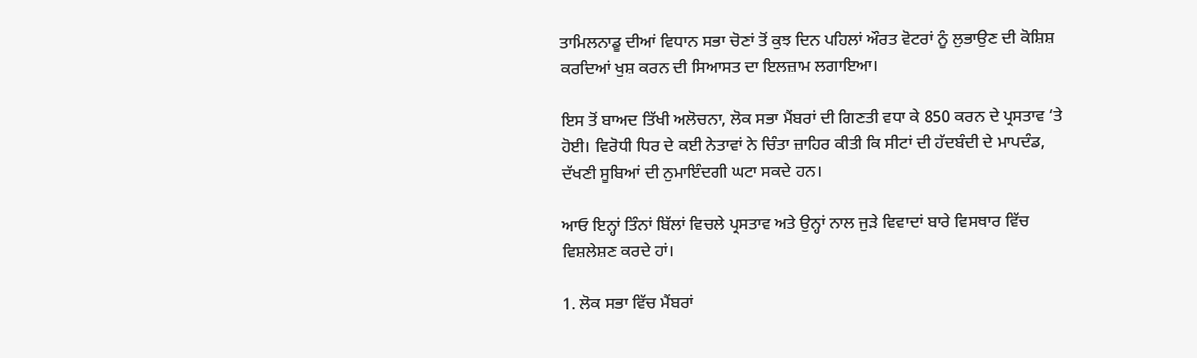ਤਾਮਿਲਨਾਡੂ ਦੀਆਂ ਵਿਧਾਨ ਸਭਾ ਚੋਣਾਂ ਤੋਂ ਕੁਝ ਦਿਨ ਪਹਿਲਾਂ ਔਰਤ ਵੋਟਰਾਂ ਨੂੰ ਲੁਭਾਉਣ ਦੀ ਕੋਸ਼ਿਸ਼ ਕਰਦਿਆਂ ਖੁਸ਼ ਕਰਨ ਦੀ ਸਿਆਸਤ ਦਾ ਇਲਜ਼ਾਮ ਲਗਾਇਆ।

ਇਸ ਤੋਂ ਬਾਅਦ ਤਿੱਖੀ ਅਲੋਚਨਾ, ਲੋਕ ਸਭਾ ਮੈਂਬਰਾਂ ਦੀ ਗਿਣਤੀ ਵਧਾ ਕੇ 850 ਕਰਨ ਦੇ ਪ੍ਰਸਤਾਵ ‘ਤੇ ਹੋਈ। ਵਿਰੋਧੀ ਧਿਰ ਦੇ ਕਈ ਨੇਤਾਵਾਂ ਨੇ ਚਿੰਤਾ ਜ਼ਾਹਿਰ ਕੀਤੀ ਕਿ ਸੀਟਾਂ ਦੀ ਹੱਦਬੰਦੀ ਦੇ ਮਾਪਦੰਡ, ਦੱਖਣੀ ਸੂਬਿਆਂ ਦੀ ਨੁਮਾਇੰਦਗੀ ਘਟਾ ਸਕਦੇ ਹਨ।

ਆਓ ਇਨ੍ਹਾਂ ਤਿੰਨਾਂ ਬਿੱਲਾਂ ਵਿਚਲੇ ਪ੍ਰਸਤਾਵ ਅਤੇ ਉਨ੍ਹਾਂ ਨਾਲ ਜੁੜੇ ਵਿਵਾਦਾਂ ਬਾਰੇ ਵਿਸਥਾਰ ਵਿੱਚ ਵਿਸ਼ਲੇਸ਼ਣ ਕਰਦੇ ਹਾਂ।

1. ਲੋਕ ਸਭਾ ਵਿੱਚ ਮੈਂਬਰਾਂ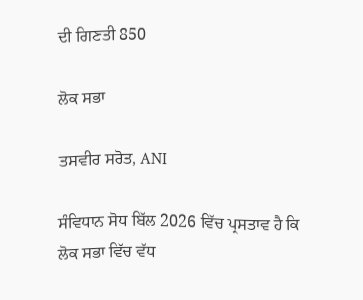ਦੀ ਗਿਣਤੀ 850

ਲੋਕ ਸਭਾ

ਤਸਵੀਰ ਸਰੋਤ, ANI

ਸੰਵਿਧਾਨ ਸੋਧ ਬਿੱਲ 2026 ਵਿੱਚ ਪ੍ਰਸਤਾਵ ਹੈ ਕਿ ਲੋਕ ਸਭਾ ਵਿੱਚ ਵੱਧ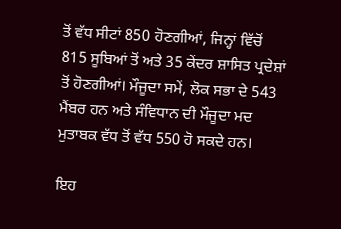ਤੋਂ ਵੱਧ ਸੀਟਾਂ 850 ਹੋਣਗੀਆਂ, ਜਿਨ੍ਹਾਂ ਵਿੱਚੋਂ 815 ਸੂਬਿਆਂ ਤੋਂ ਅਤੇ 35 ਕੇਂਦਰ ਸ਼ਾਸਿਤ ਪ੍ਰਦੇਸ਼ਾਂ ਤੋਂ ਹੋਣਗੀਆਂ। ਮੌਜੂਦਾ ਸਮੇਂ, ਲੋਕ ਸਭਾ ਦੇ 543 ਮੈਂਬਰ ਹਨ ਅਤੇ ਸੰਵਿਧਾਨ ਦੀ ਮੌਜੂਦਾ ਮਦ ਮੁਤਾਬਕ ਵੱਧ ਤੋਂ ਵੱਧ 550 ਹੋ ਸਕਦੇ ਹਨ।

ਇਹ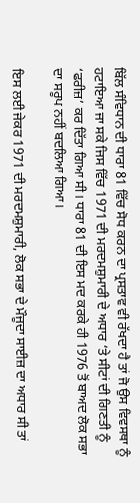ਬਿੱਲ ਸੰਵਿਧਾਨ ਦੀ ਧਾਰਾ 81 ਵਿੱਚ ਸੋਧ ਕਰਨ ਦਾ ਪ੍ਰਸਤਾਵ ਵੀ ਰੱਖਦਾ ਹੈ ਤਾਂ ਜੋ ਉਸ ਵਿਵਸਥਾ ਨੂੰ ਹਟਾਇਆ ਜਾ ਸਕੇ ਜਿਸ ਵਿੱਚ 1971 ਦੀ ਮਰਦਮਸ਼ੁਮਾਰੀ ਦੇ ਅਧਾਰ ‘ਤੇ ਸੀਟਾਂ ਦੀ ਗਿਣਤੀ ਨੂੰ ‘ਫਰੀਜ਼’ ਕਰ ਦਿੱਤਾ ਗਿਆ ਸੀ। ਧਾਰਾ 81 ਦੀ ਇਸ ਮਦ ਕਰਕੇ ਹੀ 1976 ਤੋਂ ਬਾਅਦ ਲੋਕ ਸਭਾ ਦਾ ਸਰੂਪ ਨਹੀਂ ਬਦਲਿਆ ਗਿਆ।

ਇਸ ਲਈ ਜੇਕਰ 1971 ਦੀ ਮਰਦਮਸ਼ੁਮਾਰੀ, ਲੋਕ ਸਭਾ ਦੇ ਮੌਜੂਦਾ ਸਾਈਜ਼ ਦਾ ਅਧਾਰ ਸੀ ਤਾਂ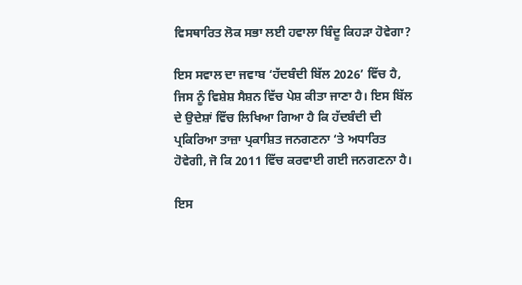ਵਿਸਥਾਰਿਤ ਲੋਕ ਸਭਾ ਲਈ ਹਵਾਲਾ ਬਿੰਦੂ ਕਿਹੜਾ ਹੋਵੇਗਾ?

ਇਸ ਸਵਾਲ ਦਾ ਜਵਾਬ ‘ਹੱਦਬੰਦੀ ਬਿੱਲ 2026’ ਵਿੱਚ ਹੈ, ਜਿਸ ਨੂੰ ਵਿਸ਼ੇਸ਼ ਸੈਸ਼ਨ ਵਿੱਚ ਪੇਸ਼ ਕੀਤਾ ਜਾਣਾ ਹੈ। ਇਸ ਬਿੱਲ ਦੇ ਉਦੇਸ਼ਾਂ ਵਿੱਚ ਲਿਖਿਆ ਗਿਆ ਹੈ ਕਿ ਹੱਦਬੰਦੀ ਦੀ ਪ੍ਰਕਿਰਿਆ ਤਾਜ਼ਾ ਪ੍ਰਕਾਸ਼ਿਤ ਜਨਗਣਨਾ ‘ਤੇ ਅਧਾਰਿਤ ਹੋਵੇਗੀ, ਜੋ ਕਿ 2011 ਵਿੱਚ ਕਰਵਾਈ ਗਈ ਜਨਗਣਨਾ ਹੈ।

ਇਸ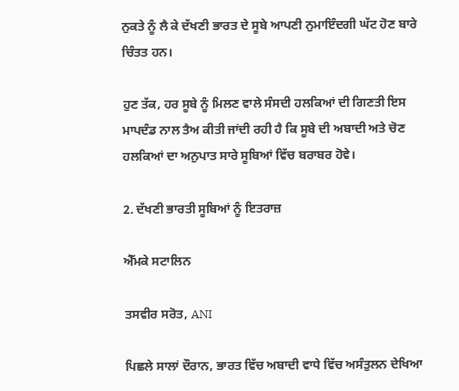ਨੁਕਤੇ ਨੂੰ ਲੈ ਕੇ ਦੱਖਣੀ ਭਾਰਤ ਦੇ ਸੂਬੇ ਆਪਣੀ ਨੁਮਾਇੰਦਗੀ ਘੱਟ ਹੋਣ ਬਾਰੇ ਚਿੰਤਤ ਹਨ।

ਹੁਣ ਤੱਕ, ਹਰ ਸੂਬੇ ਨੂੰ ਮਿਲਣ ਵਾਲੇ ਸੰਸਦੀ ਹਲਕਿਆਂ ਦੀ ਗਿਣਤੀ ਇਸ ਮਾਪਦੰਡ ਨਾਲ ਤੈਅ ਕੀਤੀ ਜਾਂਦੀ ਰਹੀ ਹੈ ਕਿ ਸੂਬੇ ਦੀ ਅਬਾਦੀ ਅਤੇ ਚੋਣ ਹਲਕਿਆਂ ਦਾ ਅਨੁਪਾਤ ਸਾਰੇ ਸੂਬਿਆਂ ਵਿੱਚ ਬਰਾਬਰ ਹੋਵੇ।

2. ਦੱਖਣੀ ਭਾਰਤੀ ਸੂਬਿਆਂ ਨੂੰ ਇਤਰਾਜ਼

ਐੱਮਕੇ ਸਟਾਲਿਨ

ਤਸਵੀਰ ਸਰੋਤ, ANI

ਪਿਛਲੇ ਸਾਲਾਂ ਦੌਰਾਨ, ਭਾਰਤ ਵਿੱਚ ਅਬਾਦੀ ਵਾਧੇ ਵਿੱਚ ਅਸੰਤੁਲਨ ਦੇਖਿਆ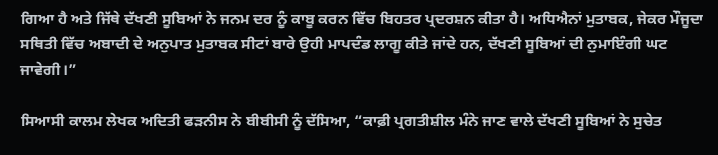ਗਿਆ ਹੈ ਅਤੇ ਜਿੱਥੇ ਦੱਖਣੀ ਸੂਬਿਆਂ ਨੇ ਜਨਮ ਦਰ ਨੂੰ ਕਾਬੂ ਕਰਨ ਵਿੱਚ ਬਿਹਤਰ ਪ੍ਰਦਰਸ਼ਨ ਕੀਤਾ ਹੈ। ਅਧਿਐਨਾਂ ਮੁਤਾਬਕ, ਜੇਕਰ ਮੌਜੂਦਾ ਸਥਿਤੀ ਵਿੱਚ ਅਬਾਦੀ ਦੇ ਅਨੁਪਾਤ ਮੁਤਾਬਕ ਸੀਟਾਂ ਬਾਰੇ ਉਹੀ ਮਾਪਦੰਡ ਲਾਗੂ ਕੀਤੇ ਜਾਂਦੇ ਹਨ, ਦੱਖਣੀ ਸੂਬਿਆਂ ਦੀ ਨੁਮਾਇੰਗੀ ਘਟ ਜਾਵੇਗੀ।”

ਸਿਆਸੀ ਕਾਲਮ ਲੇਖਕ ਅਦਿਤੀ ਫੜਨੀਸ ਨੇ ਬੀਬੀਸੀ ਨੂੰ ਦੱਸਿਆ, “ਕਾਫ਼ੀ ਪ੍ਰਗਤੀਸ਼ੀਲ ਮੰਨੇ ਜਾਣ ਵਾਲੇ ਦੱਖਣੀ ਸੂਬਿਆਂ ਨੇ ਸੁਚੇਤ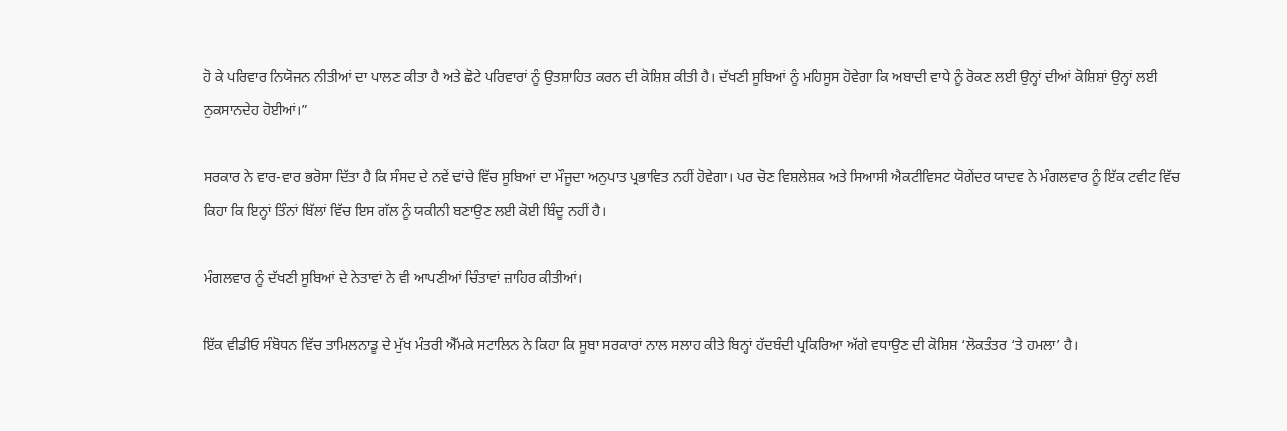ਹੋ ਕੇ ਪਰਿਵਾਰ ਨਿਯੋਜਨ ਨੀਤੀਆਂ ਦਾ ਪਾਲਣ ਕੀਤਾ ਹੈ ਅਤੇ ਛੋਟੇ ਪਰਿਵਾਰਾਂ ਨੂੰ ਉਤਸ਼ਾਹਿਤ ਕਰਨ ਦੀ ਕੋਸ਼ਿਸ਼ ਕੀਤੀ ਹੈ। ਦੱਖਣੀ ਸੂਬਿਆਂ ਨੂੰ ਮਹਿਸੂਸ ਹੋਵੇਗਾ ਕਿ ਅਬਾਦੀ ਵਾਧੇ ਨੂੰ ਰੋਕਣ ਲਈ ਉਨ੍ਹਾਂ ਦੀਆਂ ਕੋਸ਼ਿਸ਼ਾਂ ਉਨ੍ਹਾਂ ਲਈ ਨੁਕਸਾਨਦੇਹ ਹੋਈਆਂ।”

ਸਰਕਾਰ ਨੇ ਵਾਰ-ਵਾਰ ਭਰੋਸਾ ਦਿੱਤਾ ਹੈ ਕਿ ਸੰਸਦ ਦੇ ਨਵੇਂ ਢਾਂਚੇ ਵਿੱਚ ਸੂਬਿਆਂ ਦਾ ਮੌਜੂਦਾ ਅਨੁਪਾਤ ਪ੍ਰਭਾਵਿਤ ਨਹੀਂ ਹੋਵੇਗਾ। ਪਰ ਚੋਣ ਵਿਸ਼ਲੇਸ਼ਕ ਅਤੇ ਸਿਆਸੀ ਐਕਟੀਵਿਸਟ ਯੋਗੇਂਦਰ ਯਾਦਵ ਨੇ ਮੰਗਲਵਾਰ ਨੂੰ ਇੱਕ ਟਵੀਟ ਵਿੱਚ ਕਿਹਾ ਕਿ ਇਨ੍ਹਾਂ ਤਿੰਨਾਂ ਬਿੱਲਾਂ ਵਿੱਚ ਇਸ ਗੱਲ ਨੂੰ ਯਕੀਨੀ ਬਣਾਉਣ ਲਈ ਕੋਈ ਬਿੰਦੂ ਨਹੀਂ ਹੈ।

ਮੰਗਲਵਾਰ ਨੂੰ ਦੱਖਣੀ ਸੂਬਿਆਂ ਦੇ ਨੇਤਾਵਾਂ ਨੇ ਵੀ ਆਪਣੀਆਂ ਚਿੰਤਾਵਾਂ ਜ਼ਾਹਿਰ ਕੀਤੀਆਂ।

ਇੱਕ ਵੀਡੀਓ ਸੰਬੋਧਨ ਵਿੱਚ ਤਾਮਿਲਨਾਡੂ ਦੇ ਮੁੱਖ ਮੰਤਰੀ ਐੱਮਕੇ ਸਟਾਲਿਨ ਨੇ ਕਿਹਾ ਕਿ ਸੂਬਾ ਸਰਕਾਰਾਂ ਨਾਲ ਸਲਾਹ ਕੀਤੇ ਬਿਨ੍ਹਾਂ ਹੱਦਬੰਦੀ ਪ੍ਰਕਿਰਿਆ ਅੱਗੇ ਵਧਾਉਣ ਦੀ ਕੋਸ਼ਿਸ਼ ‘ਲੋਕਤੰਤਰ ‘ਤੇ ਹਮਲਾ’ ਹੈ।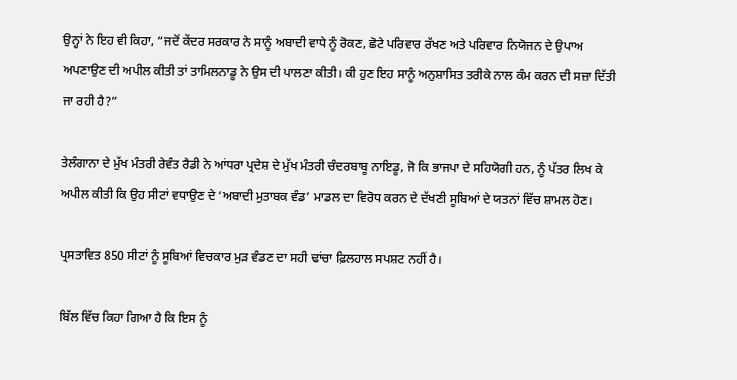ਉਨ੍ਹਾਂ ਨੇ ਇਹ ਵੀ ਕਿਹਾ, “ਜਦੋਂ ਕੇਂਦਰ ਸਰਕਾਰ ਨੇ ਸਾਨੂੰ ਅਬਾਦੀ ਵਾਧੇ ਨੂੰ ਰੋਕਣ, ਛੋਟੇ ਪਰਿਵਾਰ ਰੱਖਣ ਅਤੇ ਪਰਿਵਾਰ ਨਿਯੋਜਨ ਦੇ ਉਪਾਅ ਅਪਣਾਉਣ ਦੀ ਅਪੀਲ ਕੀਤੀ ਤਾਂ ਤਾਮਿਲਨਾਡੂ ਨੇ ਉਸ ਦੀ ਪਾਲਣਾ ਕੀਤੀ। ਕੀ ਹੁਣ ਇਹ ਸਾਨੂੰ ਅਨੁਸ਼ਾਸਿਤ ਤਰੀਕੇ ਨਾਲ ਕੰਮ ਕਰਨ ਦੀ ਸਜ਼ਾ ਦਿੱਤੀ ਜਾ ਰਹੀ ਹੈ?”

ਤੇਲੰਗਾਨਾ ਦੇ ਮੁੱਖ ਮੰਤਰੀ ਰੇਵੰਤ ਰੈਡੀ ਨੇ ਆਂਧਰਾ ਪ੍ਰਦੇਸ਼ ਦੇ ਮੁੱਖ ਮੰਤਰੀ ਚੰਦਰਬਾਬੂ ਨਾਇਡੂ, ਜੋ ਕਿ ਭਾਜਪਾ ਦੇ ਸਹਿਯੋਗੀ ਹਨ, ਨੂੰ ਪੱਤਰ ਲਿਖ ਕੇ ਅਪੀਲ ਕੀਤੀ ਕਿ ਉਹ ਸੀਟਾਂ ਵਧਾਉਣ ਦੇ ‘ਅਬਾਦੀ ਮੁਤਾਬਕ ਵੰਡ’ ਮਾਡਲ ਦਾ ਵਿਰੋਧ ਕਰਨ ਦੇ ਦੱਖਣੀ ਸੂਬਿਆਂ ਦੇ ਯਤਨਾਂ ਵਿੱਚ ਸ਼ਾਮਲ ਹੋਣ।

ਪ੍ਰਸਤਾਵਿਤ 850 ਸੀਟਾਂ ਨੂੰ ਸੂਬਿਆਂ ਵਿਚਕਾਰ ਮੁੜ ਵੰਡਣ ਦਾ ਸਹੀ ਢਾਂਚਾ ਫ਼ਿਲਹਾਲ ਸਪਸ਼ਟ ਨਹੀਂ ਹੈ।

ਬਿੱਲ ਵਿੱਚ ਕਿਹਾ ਗਿਆ ਹੈ ਕਿ ਇਸ ਨੂੰ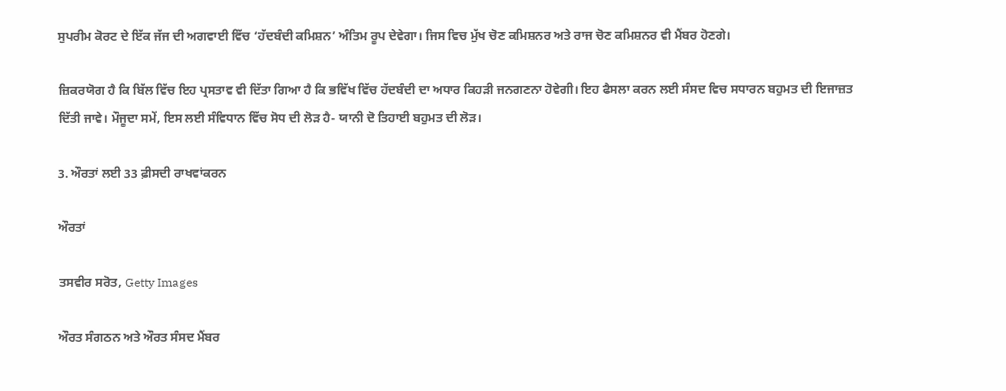ਸੁਪਰੀਮ ਕੋਰਟ ਦੇ ਇੱਕ ਜੱਜ ਦੀ ਅਗਵਾਈ ਵਿੱਚ ‘ਹੱਦਬੰਦੀ ਕਮਿਸ਼ਨ’ ਅੰਤਿਮ ਰੂਪ ਦੇਵੇਗਾ। ਜਿਸ ਵਿਚ ਮੁੱਖ ਚੋਣ ਕਮਿਸ਼ਨਰ ਅਤੇ ਰਾਜ ਚੋਣ ਕਮਿਸ਼ਨਰ ਵੀ ਮੈਂਬਰ ਹੋਣਗੇ।

ਜ਼ਿਕਰਯੋਗ ਹੈ ਕਿ ਬਿੱਲ ਵਿੱਚ ਇਹ ਪ੍ਰਸਤਾਵ ਵੀ ਦਿੱਤਾ ਗਿਆ ਹੈ ਕਿ ਭਵਿੱਖ ਵਿੱਚ ਹੱਦਬੰਦੀ ਦਾ ਅਧਾਰ ਕਿਹੜੀ ਜਨਗਣਨਾ ਹੋਵੇਗੀ। ਇਹ ਫੈਸਲਾ ਕਰਨ ਲਈ ਸੰਸਦ ਵਿਚ ਸਧਾਰਨ ਬਹੁਮਤ ਦੀ ਇਜਾਜ਼ਤ ਦਿੱਤੀ ਜਾਵੇ। ਮੌਜੂਦਾ ਸਮੇਂ, ਇਸ ਲਈ ਸੰਵਿਧਾਨ ਵਿੱਚ ਸੋਧ ਦੀ ਲੋੜ ਹੈ- ਯਾਨੀ ਦੋ ਤਿਹਾਈ ਬਹੁਮਤ ਦੀ ਲੋੜ।

3. ਔਰਤਾਂ ਲਈ 33 ਫ਼ੀਸਦੀ ਰਾਖਵਾਂਕਰਨ

ਔਰਤਾਂ

ਤਸਵੀਰ ਸਰੋਤ, Getty Images

ਔਰਤ ਸੰਗਠਨ ਅਤੇ ਔਰਤ ਸੰਸਦ ਮੈਂਬਰ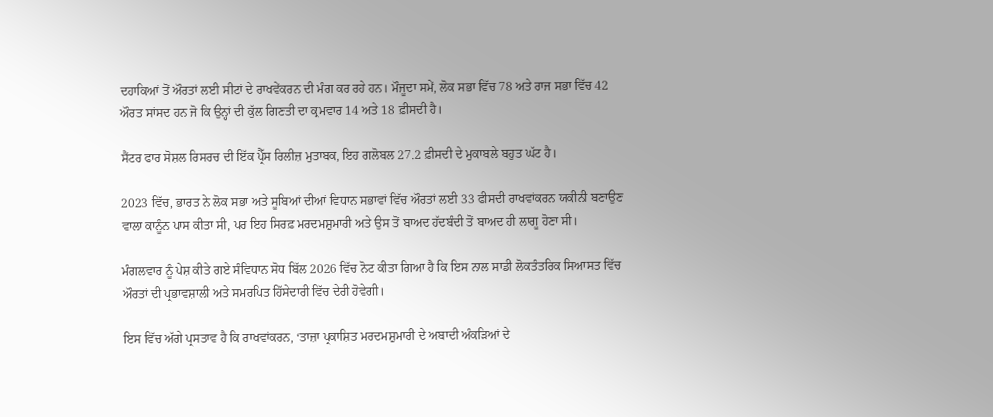ਦਹਾਕਿਆਂ ਤੋਂ ਔਰਤਾਂ ਲਈ ਸੀਟਾਂ ਦੇ ਰਾਖਵੇਂਕਰਨ ਦੀ ਮੰਗ ਕਰ ਰਹੇ ਹਨ। ਮੌਜੂਦਾ ਸਮੇਂ, ਲੋਕ ਸਭਾ ਵਿੱਚ 78 ਅਤੇ ਰਾਜ ਸਭਾ ਵਿੱਚ 42 ਔਰਤ ਸਾਂਸਦ ਹਨ ਜੋ ਕਿ ਉਨ੍ਹਾਂ ਦੀ ਕੁੱਲ ਗਿਣਤੀ ਦਾ ਕ੍ਰਮਵਾਰ 14 ਅਤੇ 18 ਫ਼ੀਸਦੀ ਹੈ।

ਸੈਂਟਰ ਫਾਰ ਸੋਸ਼ਲ ਰਿਸਰਚ ਦੀ ਇੱਕ ਪ੍ਰੈੱਸ ਰਿਲੀਜ਼ ਮੁਤਾਬਕ, ਇਹ ਗਲੋਬਲ 27.2 ਫ਼ੀਸਦੀ ਦੇ ਮੁਕਾਬਲੇ ਬਹੁਤ ਘੱਟ ਹੈ।

2023 ਵਿੱਚ, ਭਾਰਤ ਨੇ ਲੋਕ ਸਭਾ ਅਤੇ ਸੂਬਿਆਂ ਦੀਆਂ ਵਿਧਾਨ ਸਭਾਵਾਂ ਵਿੱਚ ਔਰਤਾਂ ਲਈ 33 ਫੀਸਦੀ ਰਾਖਵਾਂਕਰਨ ਯਕੀਨੀ ਬਣਾਉਣ ਵਾਲਾ ਕਾਨੂੰਨ ਪਾਸ ਕੀਤਾ ਸੀ, ਪਰ ਇਹ ਸਿਰਫ਼ ਮਰਦਮਸ਼ੁਮਾਰੀ ਅਤੇ ਉਸ ਤੋਂ ਬਾਅਦ ਹੱਦਬੰਦੀ ਤੋਂ ਬਾਅਦ ਹੀ ਲਾਗੂ ਹੋਣਾ ਸੀ।

ਮੰਗਲਵਾਰ ਨੂੰ ਪੇਸ਼ ਕੀਤੇ ਗਏ ਸੰਵਿਧਾਨ ਸੋਧ ਬਿੱਲ 2026 ਵਿੱਚ ਨੋਟ ਕੀਤਾ ਗਿਆ ਹੈ ਕਿ ਇਸ ਨਾਲ ਸਾਡੀ ਲੋਕਤੰਤਰਿਕ ਸਿਆਸਤ ਵਿੱਚ ਔਰਤਾਂ ਦੀ ਪ੍ਰਭਾਵਸ਼ਾਲੀ ਅਤੇ ਸਮਰਪਿਤ ਹਿੱਸੇਦਾਰੀ ਵਿੱਚ ਦੇਰੀ ਹੋਵੇਗੀ।

ਇਸ ਵਿੱਚ ਅੱਗੇ ਪ੍ਰਸਤਾਵ ਹੈ ਕਿ ਰਾਖਵਾਂਕਰਨ, ‘ਤਾਜ਼ਾ ਪ੍ਰਕਾਸ਼ਿਤ ਮਰਦਮਸ਼ੁਮਾਰੀ ਦੇ ਅਬਾਦੀ ਅੰਕੜਿਆਂ ਦੇ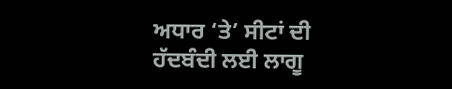ਅਧਾਰ ‘ਤੇ’ ਸੀਟਾਂ ਦੀ ਹੱਦਬੰਦੀ ਲਈ ਲਾਗੂ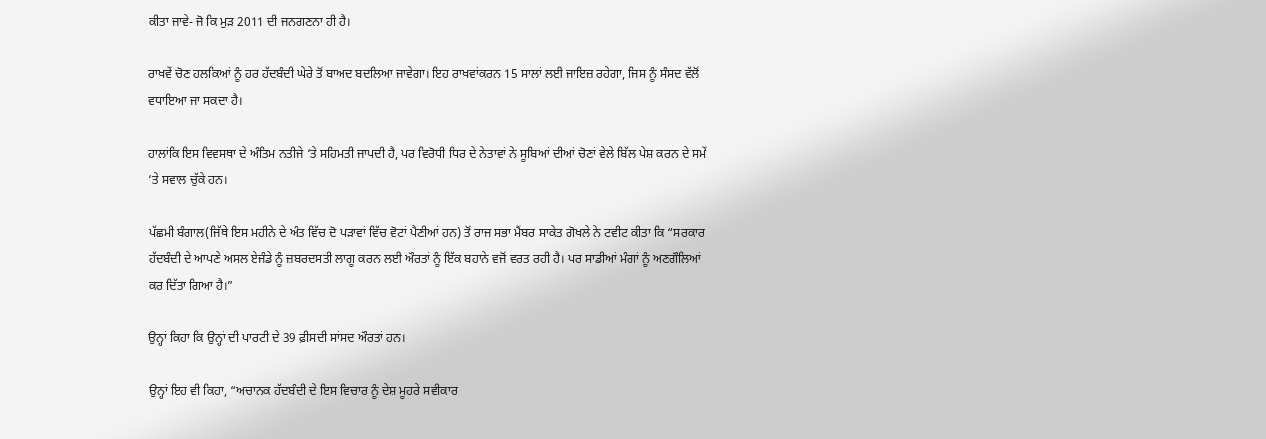ਕੀਤਾ ਜਾਵੇ- ਜੋ ਕਿ ਮੁੜ 2011 ਦੀ ਜਨਗਣਨਾ ਹੀ ਹੈ।

ਰਾਖਵੇਂ ਚੋਣ ਹਲਕਿਆਂ ਨੂੰ ਹਰ ਹੱਦਬੰਦੀ ਘੇਰੇ ਤੋਂ ਬਾਅਦ ਬਦਲਿਆ ਜਾਵੇਗਾ। ਇਹ ਰਾਖਵਾਂਕਰਨ 15 ਸਾਲਾਂ ਲਈ ਜਾਇਜ਼ ਰਹੇਗਾ, ਜਿਸ ਨੂੰ ਸੰਸਦ ਵੱਲੋਂ ਵਧਾਇਆ ਜਾ ਸਕਦਾ ਹੈ।

ਹਾਲਾਂਕਿ ਇਸ ਵਿਵਸਥਾ ਦੇ ਅੰਤਿਮ ਨਤੀਜੇ ‘ਤੇ ਸਹਿਮਤੀ ਜਾਪਦੀ ਹੈ, ਪਰ ਵਿਰੋਧੀ ਧਿਰ ਦੇ ਨੇਤਾਵਾਂ ਨੇ ਸੂਬਿਆਂ ਦੀਆਂ ਚੋਣਾਂ ਵੇਲੇ ਬਿੱਲ ਪੇਸ਼ ਕਰਨ ਦੇ ਸਮੇਂ ‘ਤੇ ਸਵਾਲ ਚੁੱਕੇ ਹਨ।

ਪੱਛਮੀ ਬੰਗਾਲ(ਜਿੱਥੇ ਇਸ ਮਹੀਨੇ ਦੇ ਅੰਤ ਵਿੱਚ ਦੋ ਪੜਾਵਾਂ ਵਿੱਚ ਵੋਟਾਂ ਪੈਣੀਆਂ ਹਨ) ਤੋਂ ਰਾਜ ਸਭਾ ਮੈਂਬਰ ਸਾਕੇਤ ਗੋਖਲੇ ਨੇ ਟਵੀਟ ਕੀਤਾ ਕਿ “ਸਰਕਾਰ ਹੱਦਬੰਦੀ ਦੇ ਆਪਣੇ ਅਸਲ ਏਜੰਡੇ ਨੂੰ ਜ਼ਬਰਦਸਤੀ ਲਾਗੂ ਕਰਨ ਲਈ ਔਰਤਾਂ ਨੂੰ ਇੱਕ ਬਹਾਨੇ ਵਜੋਂ ਵਰਤ ਰਹੀ ਹੈ। ਪਰ ਸਾਡੀਆਂ ਮੰਗਾਂ ਨੂੰ ਅਣਗੌਲਿਆਂ ਕਰ ਦਿੱਤਾ ਗਿਆ ਹੈ।”

ਉਨ੍ਹਾਂ ਕਿਹਾ ਕਿ ਉਨ੍ਹਾਂ ਦੀ ਪਾਰਟੀ ਦੇ 39 ਫ਼ੀਸਦੀ ਸਾਂਸਦ ਔਰਤਾਂ ਹਨ।

ਉਨ੍ਹਾਂ ਇਹ ਵੀ ਕਿਹਾ, “ਅਚਾਨਕ ਹੱਦਬੰਦੀ ਦੇ ਇਸ ਵਿਚਾਰ ਨੂੰ ਦੇਸ਼ ਮੂਹਰੇ ਸਵੀਕਾਰ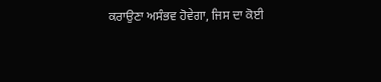ਕਰਾਉਣਾ ਅਸੰਭਵ ਹੋਵੇਗਾ, ਜਿਸ ਦਾ ਕੋਈ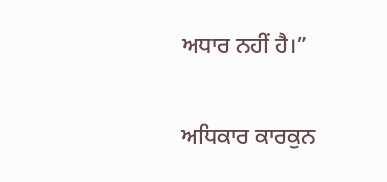ਅਧਾਰ ਨਹੀਂ ਹੈ।”

ਅਧਿਕਾਰ ਕਾਰਕੁਨ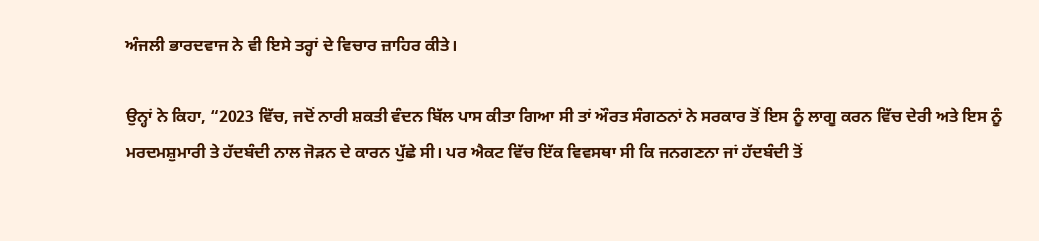ਅੰਜਲੀ ਭਾਰਦਵਾਜ ਨੇ ਵੀ ਇਸੇ ਤਰ੍ਹਾਂ ਦੇ ਵਿਚਾਰ ਜ਼ਾਹਿਰ ਕੀਤੇ।

ਉਨ੍ਹਾਂ ਨੇ ਕਿਹਾ, “2023 ਵਿੱਚ, ਜਦੋਂ ਨਾਰੀ ਸ਼ਕਤੀ ਵੰਦਨ ਬਿੱਲ ਪਾਸ ਕੀਤਾ ਗਿਆ ਸੀ ਤਾਂ ਔਰਤ ਸੰਗਠਨਾਂ ਨੇ ਸਰਕਾਰ ਤੋਂ ਇਸ ਨੂੰ ਲਾਗੂ ਕਰਨ ਵਿੱਚ ਦੇਰੀ ਅਤੇ ਇਸ ਨੂੰ ਮਰਦਮਸ਼ੁਮਾਰੀ ਤੇ ਹੱਦਬੰਦੀ ਨਾਲ ਜੋੜਨ ਦੇ ਕਾਰਨ ਪੁੱਛੇ ਸੀ। ਪਰ ਐਕਟ ਵਿੱਚ ਇੱਕ ਵਿਵਸਥਾ ਸੀ ਕਿ ਜਨਗਣਨਾ ਜਾਂ ਹੱਦਬੰਦੀ ਤੋਂ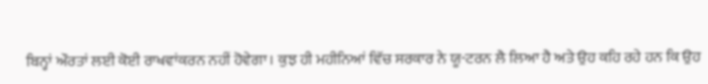ਬਿਨ੍ਹਾਂ ਔਰਤਾਂ ਲਈ ਕੋਈ ਰਾਖਵਾਂਕਰਨ ਨਹੀਂ ਹੋਵੇਗਾ। ਕੁਝ ਹੀ ਮਹੀਨਿਆਂ ਵਿੱਚ ਸਰਕਾਰ ਨੇ ਯੂ-ਟਰਨ ਲੈ ਲਿਆ ਹੈ ਅਤੇ ਉਹ ਕਹਿ ਰਹੇ ਹਨ ਕਿ ਉਹ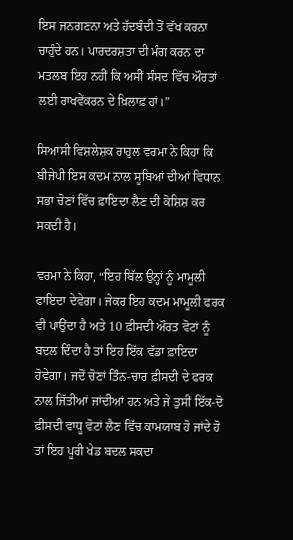ਇਸ ਜਨਗਣਨਾ ਅਤੇ ਹੱਦਬੰਦੀ ਤੋਂ ਵੱਖ ਕਰਨਾ ਚਾਹੁੰਦੇ ਹਨ। ਪਾਰਦਰਸ਼ਤਾ ਦੀ ਮੰਗ ਕਰਨ ਦਾ ਮਤਲਬ ਇਹ ਨਹੀਂ ਕਿ ਅਸੀਂ ਸੰਸਦ ਵਿੱਚ ਔਰਤਾਂ ਲਈ ਰਾਖਵੇਂਕਰਨ ਦੇ ਖ਼ਿਲਾਫ਼ ਹਾਂ।”

ਸਿਆਸੀ ਵਿਸ਼ਲੇਸ਼ਕ ਰਾਹੁਲ ਵਰਮਾ ਨੇ ਕਿਹਾ ਕਿ ਬੀਜੇਪੀ ਇਸ ਕਦਮ ਨਾਲ ਸੂਬਿਆਂ ਦੀਆਂ ਵਿਧਾਨ ਸਭਾ ਚੋਣਾਂ ਵਿੱਚ ਫ਼ਾਇਦਾ ਲੈਣ ਦੀ ਕੋਸ਼ਿਸ਼ ਕਰ ਸਕਦੀ ਹੈ।

ਵਰਮਾ ਨੇ ਕਿਹਾ, “ਇਹ ਬਿੱਲ ਉਨ੍ਹਾਂ ਨੂੰ ਮਾਮੂਲੀ ਫਾਇਦਾ ਦੇਵੇਗਾ। ਜੇਕਰ ਇਹ ਕਦਮ ਮਾਮੂਲੀ ਫਰਕ ਵੀ ਪਾਉਂਦਾ ਹੈ ਅਤੇ 10 ਫ਼ੀਸਦੀ ਔਰਤ ਵੋਟਾਂ ਨੂੰ ਬਦਲ ਦਿੰਦਾ ਹੈ ਤਾਂ ਇਹ ਇੱਕ ਵੱਡਾ ਫ਼ਾਇਦਾ ਹੋਵੇਗਾ। ਜਦੋਂ ਚੋਣਾਂ ਤਿੰਨ-ਚਾਰ ਫ਼ੀਸਦੀ ਦੇ ਫਰਕ ਨਾਲ ਜਿੱਤੀਆਂ ਜਾਂਦੀਆਂ ਹਨ ਅਤੇ ਜੇ ਤੁਸੀਂ ਇੱਕ-ਦੋ ਫ਼ੀਸਦੀ ਵਾਧੂ ਵੋਟਾਂ ਲੈਣ ਵਿੱਚ ਕਾਮਯਾਬ ਹੋ ਜਾਂਦੇ ਹੋ ਤਾਂ ਇਹ ਪੂਰੀ ਖੇਡ ਬਦਲ ਸਕਦਾ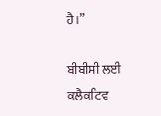ਹੈ।”

ਬੀਬੀਸੀ ਲਈ ਕਲੈਕਟਿਵ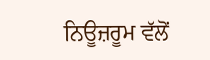ਨਿਊਜ਼ਰੂਮ ਵੱਲੋਂ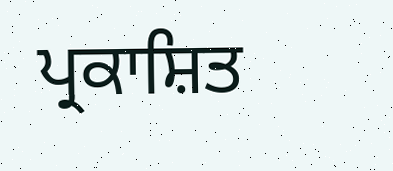ਪ੍ਰਕਾਸ਼ਿਤ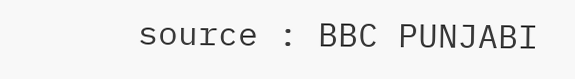source : BBC PUNJABI